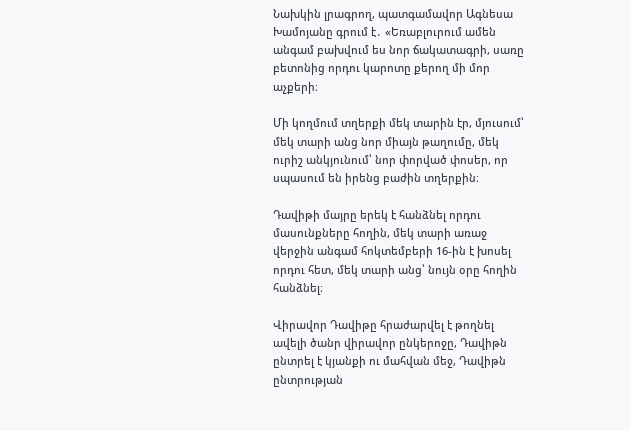Նախկին լրագրող, պատգամավոր Ագնեսա Խամոյանը գրում է․ «Եռաբլուրում ամեն անգամ բախվում ես նոր ճակատագրի, սառը բետոնից որդու կարոտը քերող մի մոր աչքերի։

Մի կողմում տղերքի մեկ տարին էր, մյուսում՝ մեկ տարի անց նոր միայն թաղումը, մեկ ուրիշ անկյունում՝ նոր փորված փոսեր, որ սպասում են իրենց բաժին տղերքին։

Դավիթի մայրը երեկ է հանձնել որդու մասունքները հողին, մեկ տարի առաջ վերջին անգամ հոկտեմբերի 16-ին է խոսել որդու հետ, մեկ տարի անց՝ նույն օրը հողին հանձնել։

Վիրավոր Դավիթը հրաժարվել է թողնել ավելի ծանր վիրավոր ընկերոջը, Դավիթն ընտրել է կյանքի ու մահվան մեջ, Դավիթն ընտրության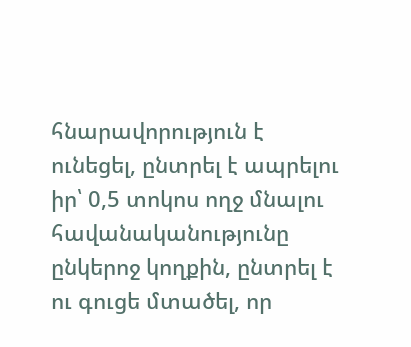հնարավորություն է ունեցել, ընտրել է ապրելու իր՝ 0,5 տոկոս ողջ մնալու հավանականությունը ընկերոջ կողքին, ընտրել է ու գուցե մտածել, որ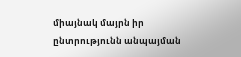միայնակ մայրն իր ընտրությունն անպայման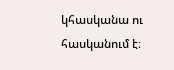կհասկանա ու հասկանում է։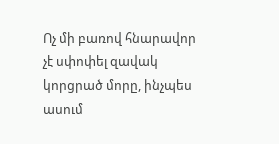Ոչ մի բառով հնարավոր չէ սփոփել զավակ կորցրած մորը, ինչպես ասում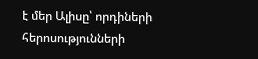է մեր Ալիսը՝ որդիների հերոսությունների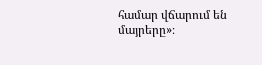համար վճարում են մայրերը»։